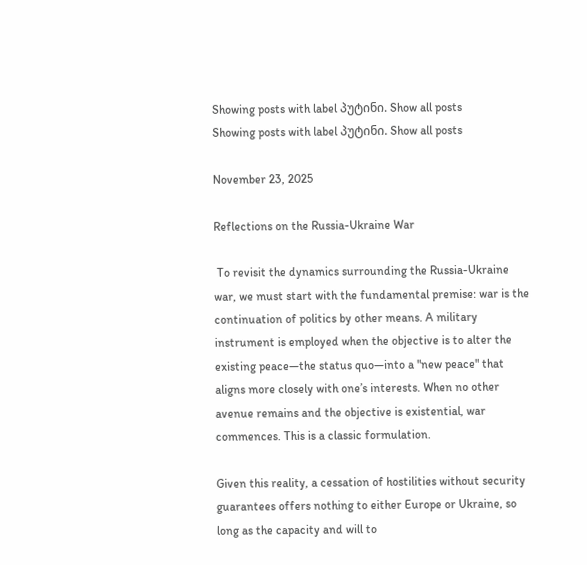Showing posts with label პუტინი. Show all posts
Showing posts with label პუტინი. Show all posts

November 23, 2025

Reflections on the Russia-Ukraine War

 To revisit the dynamics surrounding the Russia-Ukraine war, we must start with the fundamental premise: war is the continuation of politics by other means. A military instrument is employed when the objective is to alter the existing peace—the status quo—into a "new peace" that aligns more closely with one’s interests. When no other avenue remains and the objective is existential, war commences. This is a classic formulation.

Given this reality, a cessation of hostilities without security guarantees offers nothing to either Europe or Ukraine, so long as the capacity and will to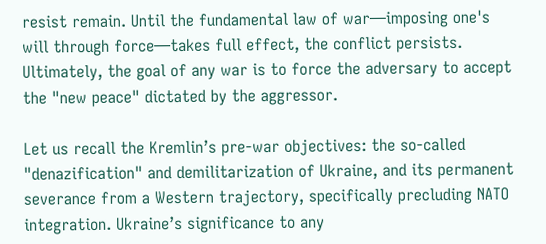resist remain. Until the fundamental law of war—imposing one's will through force—takes full effect, the conflict persists. Ultimately, the goal of any war is to force the adversary to accept the "new peace" dictated by the aggressor.

Let us recall the Kremlin’s pre-war objectives: the so-called "denazification" and demilitarization of Ukraine, and its permanent severance from a Western trajectory, specifically precluding NATO integration. Ukraine’s significance to any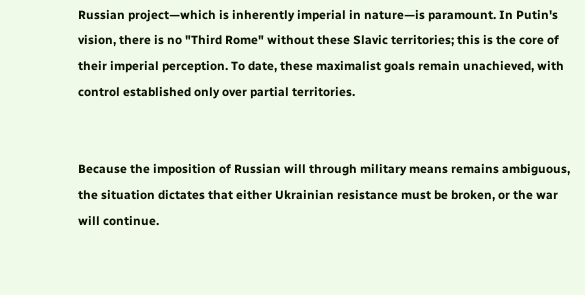Russian project—which is inherently imperial in nature—is paramount. In Putin's vision, there is no "Third Rome" without these Slavic territories; this is the core of their imperial perception. To date, these maximalist goals remain unachieved, with control established only over partial territories.


Because the imposition of Russian will through military means remains ambiguous, the situation dictates that either Ukrainian resistance must be broken, or the war will continue.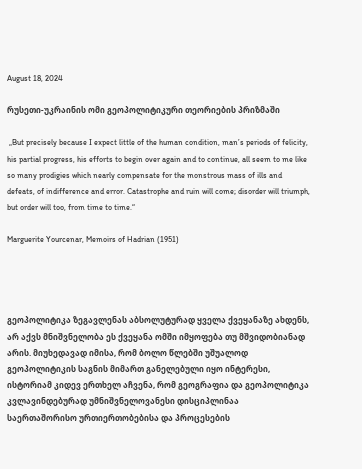August 18, 2024

რუსეთი-უკრაინის ომი გეოპოლიტიკური თეორიების პრიზმაში

 „But precisely because I expect little of the human condition, man’s periods of felicity, his partial progress, his efforts to begin over again and to continue, all seem to me like so many prodigies which nearly compensate for the monstrous mass of ills and defeats, of indifference and error. Catastrophe and ruin will come; disorder will triumph, but order will too, from time to time.“

Marguerite Yourcenar, Memoirs of Hadrian (1951)




გეოპოლიტიკა ზეგავლენას აბსოლუტურად ყველა ქვეყანაზე ახდენს, არ აქვს მნიშვნელობა ეს ქვეყანა ომში იმყოფება თუ მშვიდობიანად არის. მიუხედავად იმისა, რომ ბოლო წლებში უშუალოდ გეოპოლიტიკის საგნის მიმართ განელებული იყო ინტერესი, ისტორიამ კიდევ ერთხელ აჩვენა, რომ გეოგრაფია და გეოპოლიტიკა კვლავინდებურად უმნიშვნელოვანესი დისციპლინაა საერთაშორისო ურთიერთობებისა და პროცესების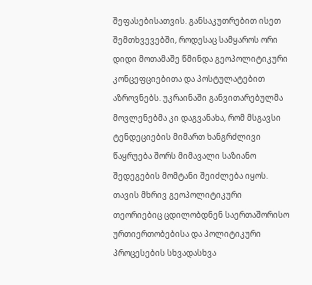შეფასებისათვის. განსაკუთრებით ისეთ შემთხვევებში, როდესაც სამყაროს ორი დიდი მოთამაშე წმინდა გეოპოლიტიკური კონცეფციებითა და პოსტულატებით აზროვნებს. უკრაინაში განვითარებულმა მოვლენებმა კი დაგვანახა, რომ მსგავსი ტენდეციების მიმართ ხანგრძლივი წაყრუება შორს მიმავალი საზიანო შედეგების მომტანი შეიძლება იყოს. თავის მხრივ გეოპოლიტიკური თეორიებიც ცდილობდნენ საერთაშორისო ურთიერთობებისა და პოლიტიკური პროცესების სხვადასხვა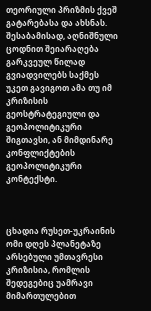თეორიული პრიზმის ქვეშ გატარებასა და ახსნას. შესაბამისად, აღნიშნული ცოდნით შეიარაღება გარკვეულ წილად გვიადვილებს საქმეს უკეთ გავიგოთ ამა თუ იმ კრიზისის გეოსტრატეგიული და გეოპოლიტიკური შიგთავსი, ან მიმდინარე კონფლიქტების გეოპოლიტიკური კონტექსტი.



ცხადია რუსეთ-უკრაინის ომი დღეს პლანეტაზე არსებული უმთავრესი კრიზისია, რომლის შედეგებიც უამრავი მიმართულებით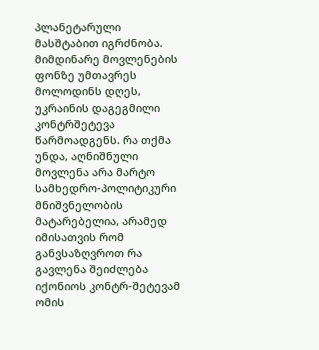პლანეტარული მასშტაბით იგრძნობა. მიმდინარე მოვლენების ფონზე უმთავრეს მოლოდინს დღეს, უკრაინის დაგეგმილი კონტრშეტევა წარმოადგენს. რა თქმა უნდა, აღნიშნული მოვლენა არა მარტო სამხედრო-პოლიტიკური მნიშვნელობის მატარებელია, არამედ იმისათვის რომ განვსაზღვროთ რა გავლენა შეიძლება იქონიოს კონტრ-შეტევამ ომის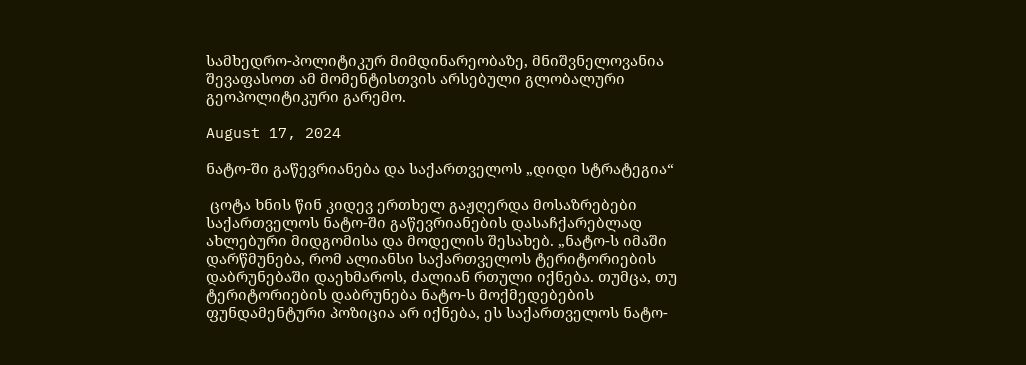სამხედრო-პოლიტიკურ მიმდინარეობაზე, მნიშვნელოვანია შევაფასოთ ამ მომენტისთვის არსებული გლობალური გეოპოლიტიკური გარემო.

August 17, 2024

ნატო-ში გაწევრიანება და საქართველოს „დიდი სტრატეგია“

 ცოტა ხნის წინ კიდევ ერთხელ გაჟღერდა მოსაზრებები საქართველოს ნატო-ში გაწევრიანების დასაჩქარებლად ახლებური მიდგომისა და მოდელის შესახებ. „ნატო-ს იმაში დარწმუნება, რომ ალიანსი საქართველოს ტერიტორიების დაბრუნებაში დაეხმაროს, ძალიან რთული იქნება. თუმცა, თუ ტერიტორიების დაბრუნება ნატო-ს მოქმედებების ფუნდამენტური პოზიცია არ იქნება, ეს საქართველოს ნატო-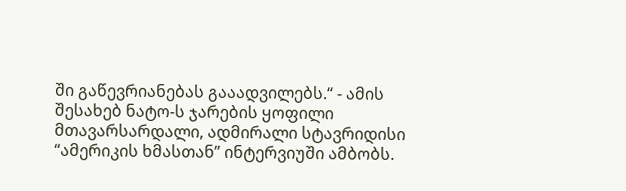ში გაწევრიანებას გააადვილებს.“ - ამის შესახებ ნატო-ს ჯარების ყოფილი მთავარსარდალი, ადმირალი სტავრიდისი “ამერიკის ხმასთან” ინტერვიუში ამბობს.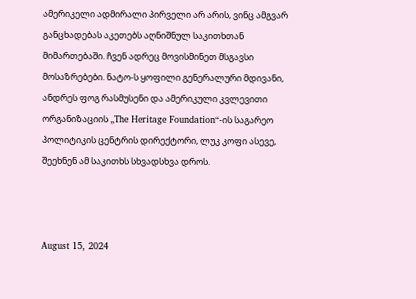ამერიკელი ადმირალი პირველი არ არის, ვინც ამგვარ განცხადებას აკეთებს აღნიშნულ საკითხთან მიმართებაში. ჩვენ ადრეც მოვისმინეთ მსგავსი მოსაზრებები. ნატო-ს ყოფილი გენერალური მდივანი, ანდრეს ფოგ რასმუსენი და ამერიკული კვლევითი ორგანიზაციის „The Heritage Foundation“-ის საგარეო პოლიტიკის ცენტრის დირექტორი, ლუკ კოფი ასევე, შეეხნენ ამ საკითხს სხვადსხვა დროს.



August 15, 2024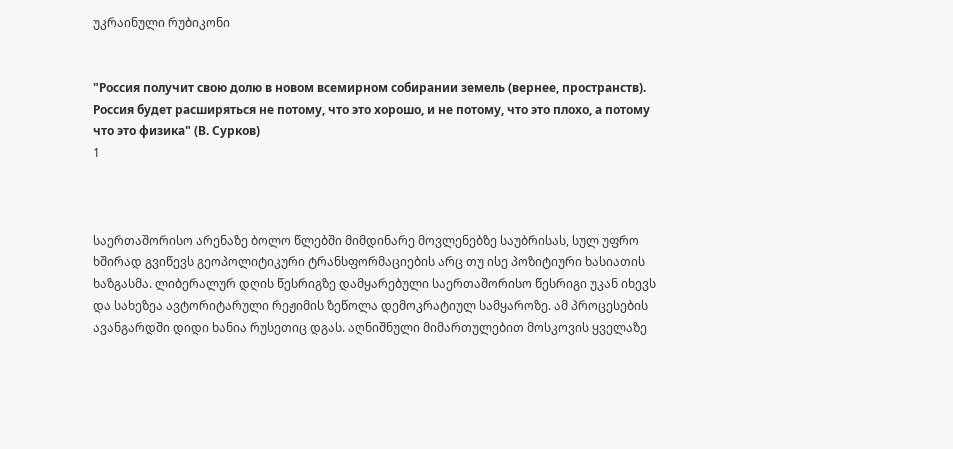უკრაინული რუბიკონი


"Россия получит свою долю в новом всемирном собирании земель (вернее, пространств). Россия будет расширяться не потому, что это хорошо, и не потому, что это плохо, а потому что это физика" (В. Сурков)
1



საერთაშორისო არენაზე ბოლო წლებში მიმდინარე მოვლენებზე საუბრისას, სულ უფრო ხშირად გვიწევს გეოპოლიტიკური ტრანსფორმაციების არც თუ ისე პოზიტიური ხასიათის ხაზგასმა. ლიბერალურ დღის წესრიგზე დამყარებული საერთაშორისო წესრიგი უკან იხევს და სახეზეა ავტორიტარული რეჟიმის ზეწოლა დემოკრატიულ სამყაროზე. ამ პროცესების ავანგარდში დიდი ხანია რუსეთიც დგას. აღნიშნული მიმართულებით მოსკოვის ყველაზე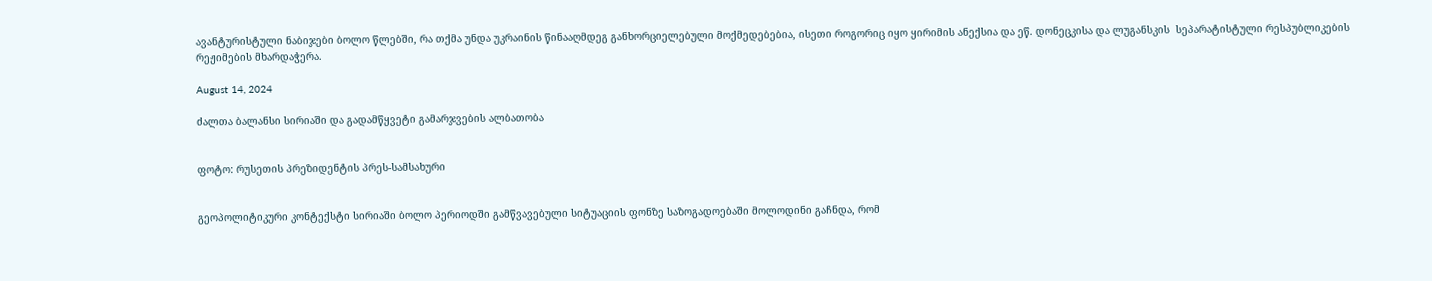ავანტურისტული ნაბიჯები ბოლო წლებში, რა თქმა უნდა უკრაინის წინააღმდეგ განხორციელებული მოქმედებებია, ისეთი როგორიც იყო ყირიმის ანექსია და ეწ. დონეცკისა და ლუგანსკის  სეპარატისტული რესპუბლიკების რეჟიმების მხარდაჭერა.

August 14, 2024

ძალთა ბალანსი სირიაში და გადამწყვეტი გამარჯვების ალბათობა


ფოტო: რუსეთის პრეზიდენტის პრეს-სამსახური


გეოპოლიტიკური კონტექსტი სირიაში ბოლო პერიოდში გამწვავებული სიტუაციის ფონზე საზოგადოებაში მოლოდინი გაჩნდა, რომ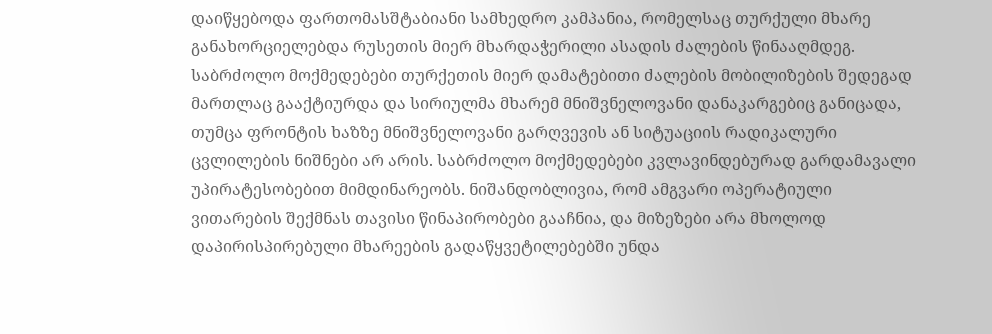დაიწყებოდა ფართომასშტაბიანი სამხედრო კამპანია, რომელსაც თურქული მხარე განახორციელებდა რუსეთის მიერ მხარდაჭერილი ასადის ძალების წინააღმდეგ. საბრძოლო მოქმედებები თურქეთის მიერ დამატებითი ძალების მობილიზების შედეგად მართლაც გააქტიურდა და სირიულმა მხარემ მნიშვნელოვანი დანაკარგებიც განიცადა, თუმცა ფრონტის ხაზზე მნიშვნელოვანი გარღვევის ან სიტუაციის რადიკალური ცვლილების ნიშნები არ არის. საბრძოლო მოქმედებები კვლავინდებურად გარდამავალი უპირატესობებით მიმდინარეობს. ნიშანდობლივია, რომ ამგვარი ოპერატიული ვითარების შექმნას თავისი წინაპირობები გააჩნია, და მიზეზები არა მხოლოდ დაპირისპირებული მხარეების გადაწყვეტილებებში უნდა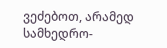ვეძებოთ, არამედ სამხედრო-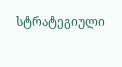სტრატეგიული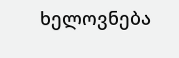ხელოვნება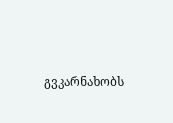გვკარნახობს